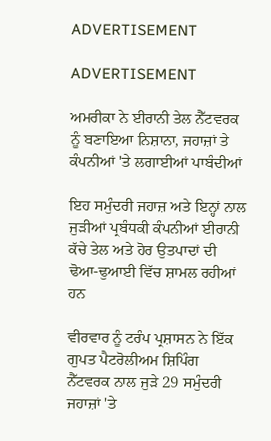ADVERTISEMENT

ADVERTISEMENT

ਅਮਰੀਕਾ ਨੇ ਈਰਾਨੀ ਤੇਲ ਨੈੱਟਵਰਕ ਨੂੰ ਬਣਾਇਆ ਨਿਸ਼ਾਨਾ, ਜਹਾਜ਼ਾਂ ਤੇ ਕੰਪਨੀਆਂ 'ਤੇ ਲਗਾਈਆਂ ਪਾਬੰਦੀਆਂ

ਇਹ ਸਮੁੰਦਰੀ ਜਹਾਜ਼ ਅਤੇ ਇਨ੍ਹਾਂ ਨਾਲ ਜੁੜੀਆਂ ਪ੍ਰਬੰਧਕੀ ਕੰਪਨੀਆਂ ਈਰਾਨੀ ਕੱਚੇ ਤੇਲ ਅਤੇ ਹੋਰ ਉਤਪਾਦਾਂ ਦੀ ਢੋਆ-ਢੁਆਈ ਵਿੱਚ ਸ਼ਾਮਲ ਰਹੀਆਂ ਹਨ

ਵੀਰਵਾਰ ਨੂੰ ਟਰੰਪ ਪ੍ਰਸ਼ਾਸਨ ਨੇ ਇੱਕ ਗੁਪਤ ਪੈਟਰੋਲੀਅਮ ਸ਼ਿਪਿੰਗ ਨੈੱਟਵਰਕ ਨਾਲ ਜੁੜੇ 29 ਸਮੁੰਦਰੀ ਜਹਾਜ਼ਾਂ 'ਤੇ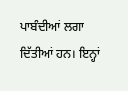ਪਾਬੰਦੀਆਂ ਲਗਾ ਦਿੱਤੀਆਂ ਹਨ। ਇਨ੍ਹਾਂ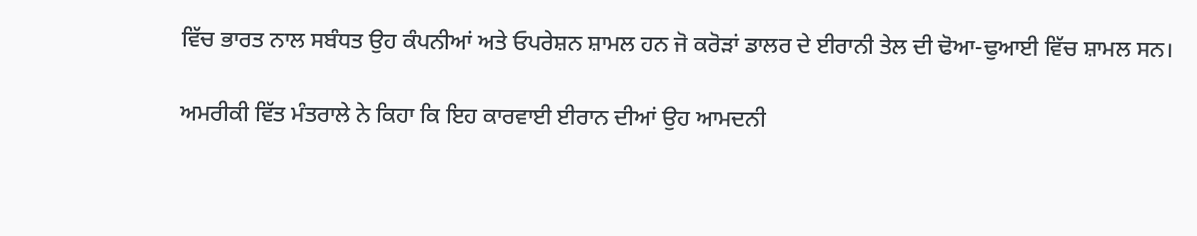ਵਿੱਚ ਭਾਰਤ ਨਾਲ ਸਬੰਧਤ ਉਹ ਕੰਪਨੀਆਂ ਅਤੇ ਓਪਰੇਸ਼ਨ ਸ਼ਾਮਲ ਹਨ ਜੋ ਕਰੋੜਾਂ ਡਾਲਰ ਦੇ ਈਰਾਨੀ ਤੇਲ ਦੀ ਢੋਆ-ਢੁਆਈ ਵਿੱਚ ਸ਼ਾਮਲ ਸਨ।

ਅਮਰੀਕੀ ਵਿੱਤ ਮੰਤਰਾਲੇ ਨੇ ਕਿਹਾ ਕਿ ਇਹ ਕਾਰਵਾਈ ਈਰਾਨ ਦੀਆਂ ਉਹ ਆਮਦਨੀ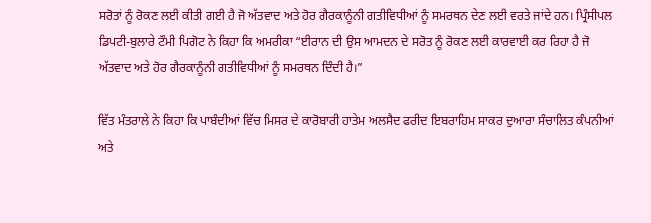ਸਰੋਤਾਂ ਨੂੰ ਰੋਕਣ ਲਈ ਕੀਤੀ ਗਈ ਹੈ ਜੋ ਅੱਤਵਾਦ ਅਤੇ ਹੋਰ ਗੈਰਕਾਨੂੰਨੀ ਗਤੀਵਿਧੀਆਂ ਨੂੰ ਸਮਰਥਨ ਦੇਣ ਲਈ ਵਰਤੇ ਜਾਂਦੇ ਹਨ। ਪ੍ਰਿੰਸੀਪਲ ਡਿਪਟੀ-ਬੁਲਾਰੇ ਟੌਮੀ ਪਿਗੋਟ ਨੇ ਕਿਹਾ ਕਿ ਅਮਰੀਕਾ “ਈਰਾਨ ਦੀ ਉਸ ਆਮਦਨ ਦੇ ਸਰੋਤ ਨੂੰ ਰੋਕਣ ਲਈ ਕਾਰਵਾਈ ਕਰ ਰਿਹਾ ਹੈ ਜੋ ਅੱਤਵਾਦ ਅਤੇ ਹੋਰ ਗੈਰਕਾਨੂੰਨੀ ਗਤੀਵਿਧੀਆਂ ਨੂੰ ਸਮਰਥਨ ਦਿੰਦੀ ਹੈ।”

ਵਿੱਤ ਮੰਤਰਾਲੇ ਨੇ ਕਿਹਾ ਕਿ ਪਾਬੰਦੀਆਂ ਵਿੱਚ ਮਿਸਰ ਦੇ ਕਾਰੋਬਾਰੀ ਹਾਤੇਮ ਅਲਸੈਦ ਫਰੀਦ ਇਬਰਾਹਿਮ ਸਾਕਰ ਦੁਆਰਾ ਸੰਚਾਲਿਤ ਕੰਪਨੀਆਂ ਅਤੇ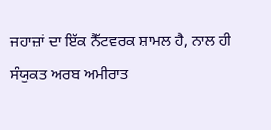ਜਹਾਜ਼ਾਂ ਦਾ ਇੱਕ ਨੈੱਟਵਰਕ ਸ਼ਾਮਲ ਹੈ, ਨਾਲ ਹੀ ਸੰਯੁਕਤ ਅਰਬ ਅਮੀਰਾਤ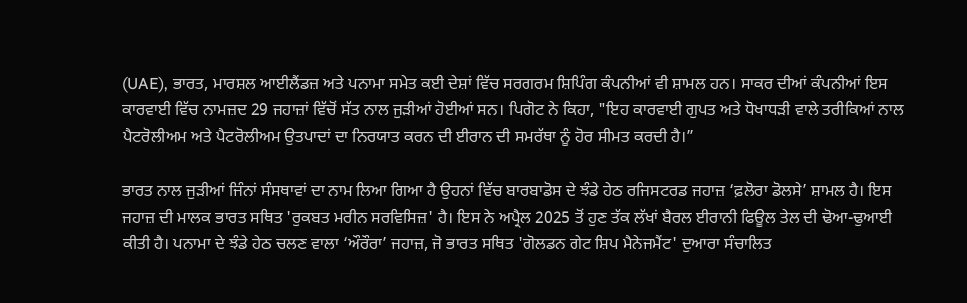(UAE), ਭਾਰਤ, ਮਾਰਸ਼ਲ ਆਈਲੈਂਡਜ਼ ਅਤੇ ਪਨਾਮਾ ਸਮੇਤ ਕਈ ਦੇਸ਼ਾਂ ਵਿੱਚ ਸਰਗਰਮ ਸ਼ਿਪਿੰਗ ਕੰਪਨੀਆਂ ਵੀ ਸ਼ਾਮਲ ਹਨ। ਸਾਕਰ ਦੀਆਂ ਕੰਪਨੀਆਂ ਇਸ ਕਾਰਵਾਈ ਵਿੱਚ ਨਾਮਜ਼ਦ 29 ਜਹਾਜ਼ਾਂ ਵਿੱਚੋਂ ਸੱਤ ਨਾਲ ਜੁੜੀਆਂ ਹੋਈਆਂ ਸਨ। ਪਿਗੋਟ ਨੇ ਕਿਹਾ, "ਇਹ ਕਾਰਵਾਈ ਗੁਪਤ ਅਤੇ ਧੋਖਾਧੜੀ ਵਾਲੇ ਤਰੀਕਿਆਂ ਨਾਲ ਪੈਟਰੋਲੀਅਮ ਅਤੇ ਪੈਟਰੋਲੀਅਮ ਉਤਪਾਦਾਂ ਦਾ ਨਿਰਯਾਤ ਕਰਨ ਦੀ ਈਰਾਨ ਦੀ ਸਮਰੱਥਾ ਨੂੰ ਹੋਰ ਸੀਮਤ ਕਰਦੀ ਹੈ।”

ਭਾਰਤ ਨਾਲ ਜੁੜੀਆਂ ਜਿੰਨਾਂ ਸੰਸਥਾਵਾਂ ਦਾ ਨਾਮ ਲਿਆ ਗਿਆ ਹੈ ਉਹਨਾਂ ਵਿੱਚ ਬਾਰਬਾਡੋਸ ਦੇ ਝੰਡੇ ਹੇਠ ਰਜਿਸਟਰਡ ਜਹਾਜ਼ ‘ਫ਼ਲੋਰਾ ਡੋਲਸੇ’ ਸ਼ਾਮਲ ਹੈ। ਇਸ ਜਹਾਜ਼ ਦੀ ਮਾਲਕ ਭਾਰਤ ਸਥਿਤ 'ਰੁਕਬਤ ਮਰੀਨ ਸਰਵਿਸਿਜ਼' ਹੈ। ਇਸ ਨੇ ਅਪ੍ਰੈਲ 2025 ਤੋਂ ਹੁਣ ਤੱਕ ਲੱਖਾਂ ਬੈਰਲ ਈਰਾਨੀ ਫਿਊਲ ਤੇਲ ਦੀ ਢੋਆ-ਢੁਆਈ ਕੀਤੀ ਹੈ। ਪਨਾਮਾ ਦੇ ਝੰਡੇ ਹੇਠ ਚਲਣ ਵਾਲਾ ‘ਔਰੌਰਾ’ ਜਹਾਜ਼, ਜੋ ਭਾਰਤ ਸਥਿਤ 'ਗੋਲਡਨ ਗੇਟ ਸ਼ਿਪ ਮੈਨੇਜਮੈਂਟ' ਦੁਆਰਾ ਸੰਚਾਲਿਤ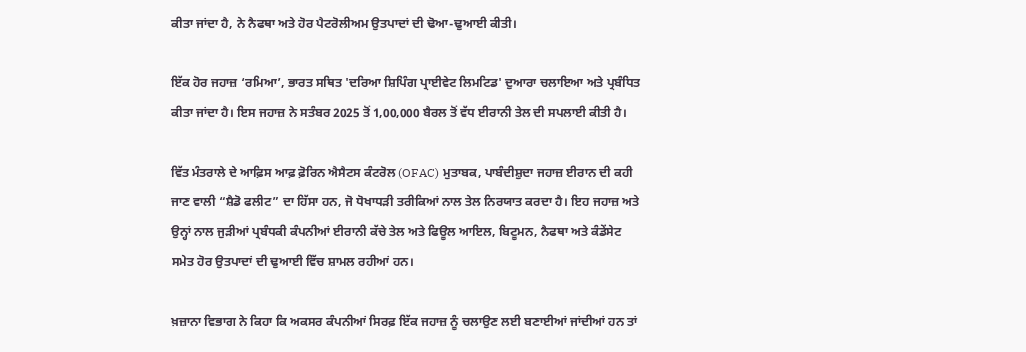ਕੀਤਾ ਜਾਂਦਾ ਹੈ, ਨੇ ਨੈਫਥਾ ਅਤੇ ਹੋਰ ਪੈਟਰੋਲੀਅਮ ਉਤਪਾਦਾਂ ਦੀ ਢੋਆ-ਢੁਆਈ ਕੀਤੀ।

ਇੱਕ ਹੋਰ ਜਹਾਜ਼ ‘ਰਮਿਆ’, ਭਾਰਤ ਸਥਿਤ 'ਦਰਿਆ ਸ਼ਿਪਿੰਗ ਪ੍ਰਾਈਵੇਟ ਲਿਮਟਿਡ' ਦੁਆਰਾ ਚਲਾਇਆ ਅਤੇ ਪ੍ਰਬੰਧਿਤ ਕੀਤਾ ਜਾਂਦਾ ਹੈ। ਇਸ ਜਹਾਜ਼ ਨੇ ਸਤੰਬਰ 2025 ਤੋਂ 1,00,000 ਬੈਰਲ ਤੋਂ ਵੱਧ ਈਰਾਨੀ ਤੇਲ ਦੀ ਸਪਲਾਈ ਕੀਤੀ ਹੈ।

ਵਿੱਤ ਮੰਤਰਾਲੇ ਦੇ ਆਫ਼ਿਸ ਆਫ਼ ਫ਼ੋਰਿਨ ਐਸੈਟਸ ਕੰਟਰੋਲ (OFAC) ਮੁਤਾਬਕ, ਪਾਬੰਦੀਸ਼ੁਦਾ ਜਹਾਜ਼ ਈਰਾਨ ਦੀ ਕਹੀ ਜਾਣ ਵਾਲੀ “ਸ਼ੈਡੋ ਫਲੀਟ” ਦਾ ਹਿੱਸਾ ਹਨ, ਜੋ ਧੋਖਾਧੜੀ ਤਰੀਕਿਆਂ ਨਾਲ ਤੇਲ ਨਿਰਯਾਤ ਕਰਦਾ ਹੈ। ਇਹ ਜਹਾਜ਼ ਅਤੇ ਉਨ੍ਹਾਂ ਨਾਲ ਜੁੜੀਆਂ ਪ੍ਰਬੰਧਕੀ ਕੰਪਨੀਆਂ ਈਰਾਨੀ ਕੱਚੇ ਤੇਲ ਅਤੇ ਫਿਊਲ ਆਇਲ, ਬਿਟੂਮਨ, ਨੈਫਥਾ ਅਤੇ ਕੰਡੇਂਸੇਟ ਸਮੇਤ ਹੋਰ ਉਤਪਾਦਾਂ ਦੀ ਢੁਆਈ ਵਿੱਚ ਸ਼ਾਮਲ ਰਹੀਆਂ ਹਨ।

ਖ਼ਜ਼ਾਨਾ ਵਿਭਾਗ ਨੇ ਕਿਹਾ ਕਿ ਅਕਸਰ ਕੰਪਨੀਆਂ ਸਿਰਫ਼ ਇੱਕ ਜਹਾਜ਼ ਨੂੰ ਚਲਾਉਣ ਲਈ ਬਣਾਈਆਂ ਜਾਂਦੀਆਂ ਹਨ ਤਾਂ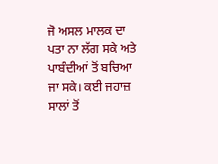ਜੋ ਅਸਲ ਮਾਲਕ ਦਾ ਪਤਾ ਨਾ ਲੱਗ ਸਕੇ ਅਤੇ ਪਾਬੰਦੀਆਂ ਤੋਂ ਬਚਿਆ ਜਾ ਸਕੇ। ਕਈ ਜਹਾਜ਼ ਸਾਲਾਂ ਤੋਂ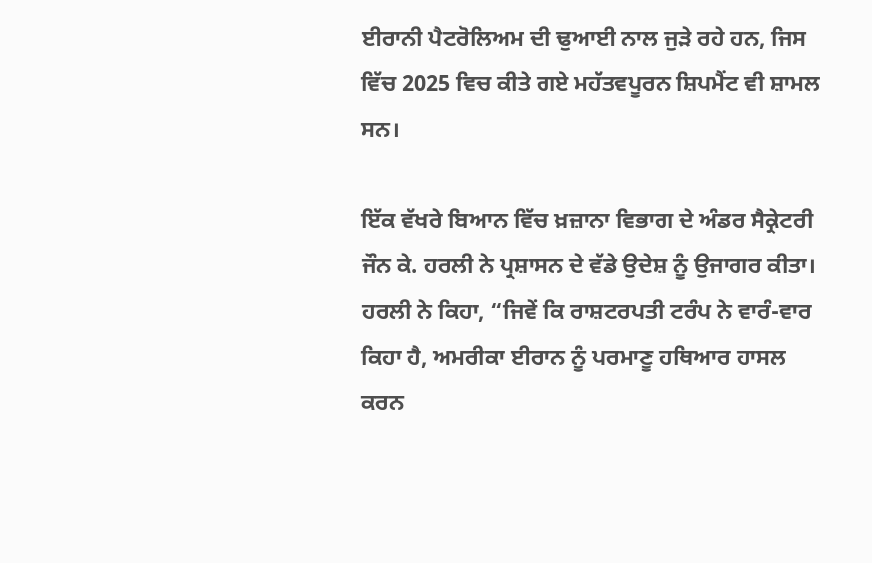ਈਰਾਨੀ ਪੈਟਰੋਲਿਅਮ ਦੀ ਢੁਆਈ ਨਾਲ ਜੁੜੇ ਰਹੇ ਹਨ, ਜਿਸ ਵਿੱਚ 2025 ਵਿਚ ਕੀਤੇ ਗਏ ਮਹੱਤਵਪੂਰਨ ਸ਼ਿਪਮੈਂਟ ਵੀ ਸ਼ਾਮਲ ਸਨ।

ਇੱਕ ਵੱਖਰੇ ਬਿਆਨ ਵਿੱਚ ਖ਼ਜ਼ਾਨਾ ਵਿਭਾਗ ਦੇ ਅੰਡਰ ਸੈਕ੍ਰੇਟਰੀ ਜੌਨ ਕੇ. ਹਰਲੀ ਨੇ ਪ੍ਰਸ਼ਾਸਨ ਦੇ ਵੱਡੇ ਉਦੇਸ਼ ਨੂੰ ਉਜਾਗਰ ਕੀਤਾ। ਹਰਲੀ ਨੇ ਕਿਹਾ, “ਜਿਵੇਂ ਕਿ ਰਾਸ਼ਟਰਪਤੀ ਟਰੰਪ ਨੇ ਵਾਰੰ-ਵਾਰ ਕਿਹਾ ਹੈ, ਅਮਰੀਕਾ ਈਰਾਨ ਨੂੰ ਪਰਮਾਣੂ ਹਥਿਆਰ ਹਾਸਲ ਕਰਨ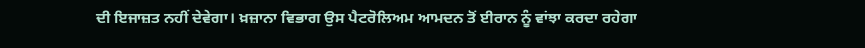ਦੀ ਇਜਾਜ਼ਤ ਨਹੀਂ ਦੇਵੇਗਾ। ਖ਼ਜ਼ਾਨਾ ਵਿਭਾਗ ਉਸ ਪੈਟਰੋਲਿਅਮ ਆਮਦਨ ਤੋਂ ਈਰਾਨ ਨੂੰ ਵਾਂਝਾ ਕਰਦਾ ਰਹੇਗਾ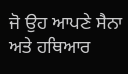ਜੋ ਉਹ ਆਪਣੇ ਸੈਨਾ ਅਤੇ ਹਥਿਆਰ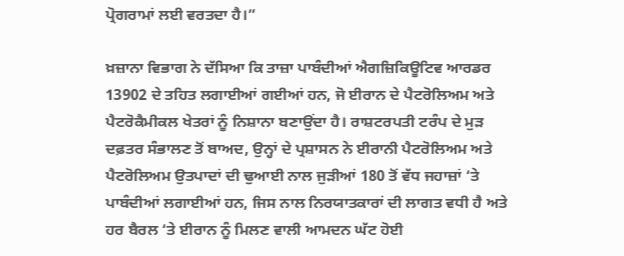ਪ੍ਰੋਗਰਾਮਾਂ ਲਈ ਵਰਤਦਾ ਹੈ।”

ਖ਼ਜ਼ਾਨਾ ਵਿਭਾਗ ਨੇ ਦੱਸਿਆ ਕਿ ਤਾਜ਼ਾ ਪਾਬੰਦੀਆਂ ਐਗਜ਼ਿਕਿਊਟਿਵ ਆਰਡਰ 13902 ਦੇ ਤਹਿਤ ਲਗਾਈਆਂ ਗਈਆਂ ਹਨ, ਜੋ ਈਰਾਨ ਦੇ ਪੈਟਰੋਲਿਅਮ ਅਤੇ ਪੈਟਰੋਕੈਮੀਕਲ ਖੇਤਰਾਂ ਨੂੰ ਨਿਸ਼ਾਨਾ ਬਣਾਉਂਦਾ ਹੈ। ਰਾਸ਼ਟਰਪਤੀ ਟਰੰਪ ਦੇ ਮੁੜ ਦਫ਼ਤਰ ਸੰਭਾਲਣ ਤੋਂ ਬਾਅਦ, ਉਨ੍ਹਾਂ ਦੇ ਪ੍ਰਸ਼ਾਸਨ ਨੇ ਈਰਾਨੀ ਪੈਟਰੋਲਿਅਮ ਅਤੇ ਪੈਟਰੋਲਿਅਮ ਉਤਪਾਦਾਂ ਦੀ ਢੁਆਈ ਨਾਲ ਜੁੜੀਆਂ 180 ਤੋਂ ਵੱਧ ਜਹਾਜ਼ਾਂ ‘ਤੇ ਪਾਬੰਦੀਆਂ ਲਗਾਈਆਂ ਹਨ, ਜਿਸ ਨਾਲ ਨਿਰਯਾਤਕਾਰਾਂ ਦੀ ਲਾਗਤ ਵਧੀ ਹੈ ਅਤੇ ਹਰ ਬੈਰਲ ‘ਤੇ ਈਰਾਨ ਨੂੰ ਮਿਲਣ ਵਾਲੀ ਆਮਦਨ ਘੱਟ ਹੋਈ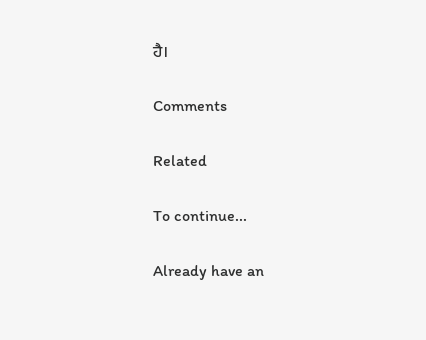ਹੈ।

Comments

Related

To continue...

Already have an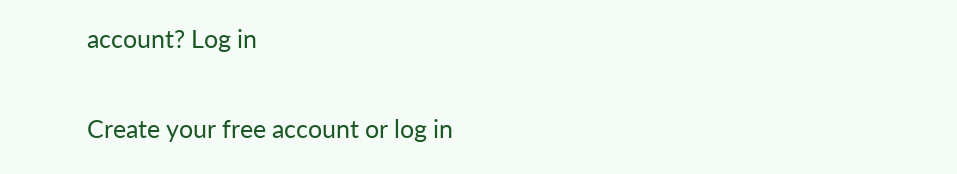account? Log in

Create your free account or log in